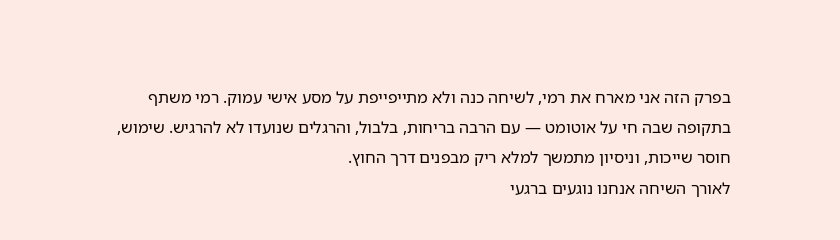בפרק הזה אני מארח את רמי, לשיחה כנה ולא מתייפייפת על מסע אישי עמוק. רמי משתף בתקופה שבה חי על אוטומט — עם הרבה בריחות, בלבול, והרגלים שנועדו לא להרגיש. שימוש, חוסר שייכות, וניסיון מתמשך למלא ריק מבפנים דרך החוץ.
לאורך השיחה אנחנו נוגעים ברגעי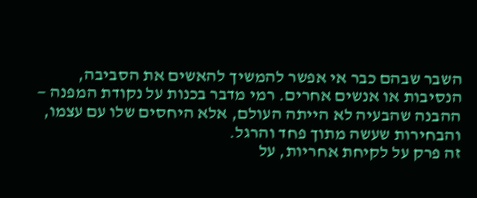השבר שבהם כבר אי אפשר להמשיך להאשים את הסביבה, הנסיבות או אנשים אחרים. רמי מדבר בכנות על נקודת המפנה — ההבנה שהבעיה לא הייתה העולם, אלא היחסים שלו עם עצמו, והבחירות שעשה מתוך פחד והרגל.
זה פרק על לקיחת אחריות, על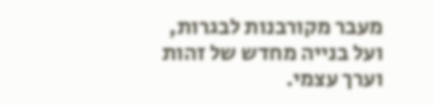מעבר מקורבנות לבגרות, ועל בנייה מחדש של זהות וערך עצמי.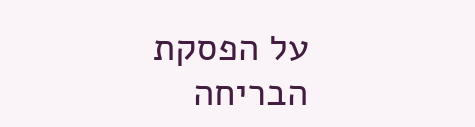על הפסקת הבריחה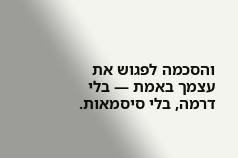והסכמה לפגוש את עצמך באמת — בלי דרמה, בלי סיסמאות.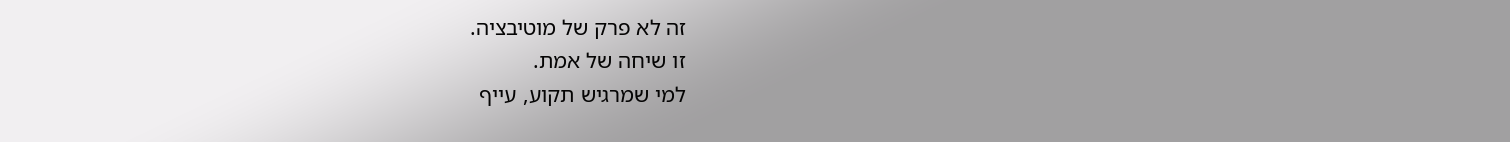זה לא פרק של מוטיבציה.
זו שיחה של אמת.
למי שמרגיש תקוע, עייף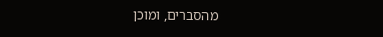מהסברים, ומוכן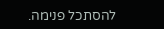להסתכל פנימה.